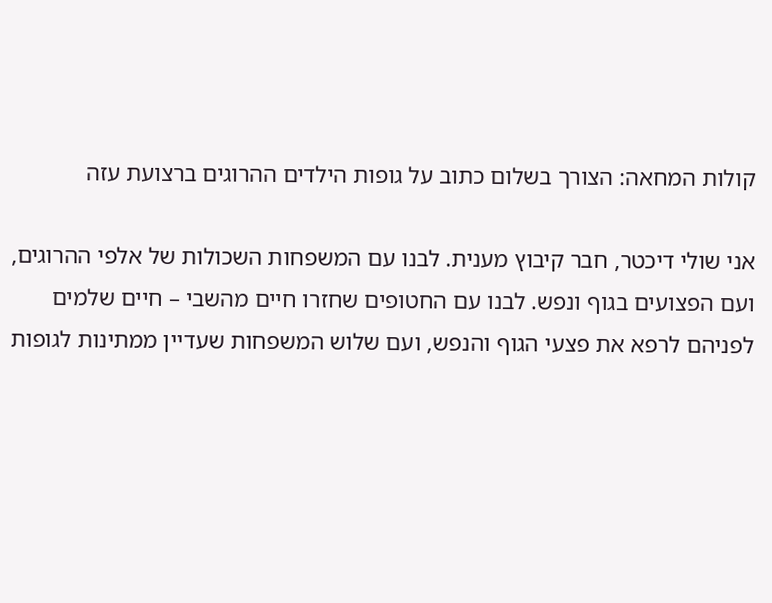קולות המחאה: הצורך בשלום כתוב על גופות הילדים ההרוגים ברצועת עזה

אני שולי דיכטר, חבר קיבוץ מענית. לבנו עם המשפחות השכולות של אלפי ההרוגים, ועם הפצועים בגוף ונפש. לבנו עם החטופים שחזרו חיים מהשבי – חיים שלמים לפניהם לרפא את פצעי הגוף והנפש, ועם שלוש המשפחות שעדיין ממתינות לגופות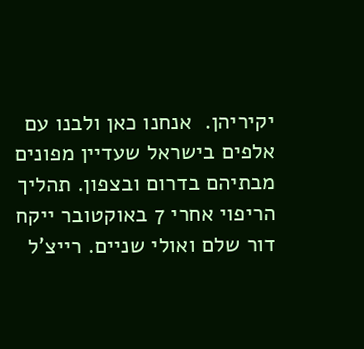יקיריהן.  אנחנו כאן ולבנו עם אלפים בישראל שעדיין מפונים מבתיהם בדרום ובצפון. תהליך הריפוי אחרי 7 באוקטובר ייקח דור שלם ואולי שניים. רייצ'ל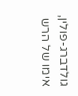גולדברג-פולין, אימו של הרש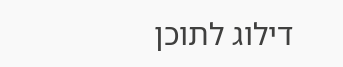דילוג לתוכן